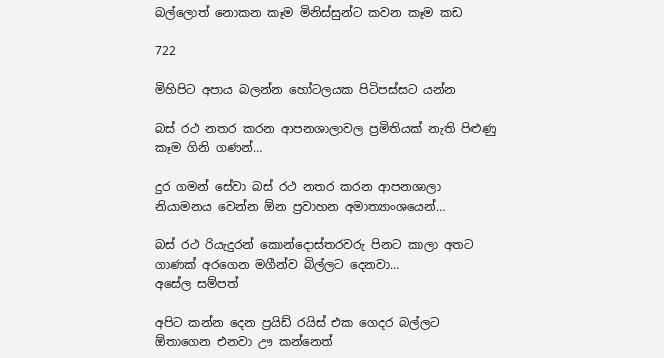බල්ලොත් නොකන කෑම මිනිස්සුන්ට කවන කෑම කඩ

722

මිහිපිට අපාය බලන්න හෝටලයක පිටිපස්සට යන්න

බස් රථ නතර කරන ආපනශාලාවල ප්‍රමිතියක් නැති පිළුණු කෑම ගිනි ගණන්…

දුර ගමන් සේවා බස් රථ නතර කරන ආපනශාලා නියාමනය වෙන්න ඕන ප්‍රවාහන අමාත්‍යාංශයෙන්…

බස් රථ රියැදුරන් කොන්දොස්තරවරු පිනට කාලා අතට ගාණක් අරගෙන මගීන්ව බිල්ලට දෙනවා…
අසේල සම්පත්

අපිට කන්න දෙන ප්‍රයිඩ් රයිස් එක ගෙදර බල්ලට ඕතාගෙන එනවා ඌ කන්නෙත්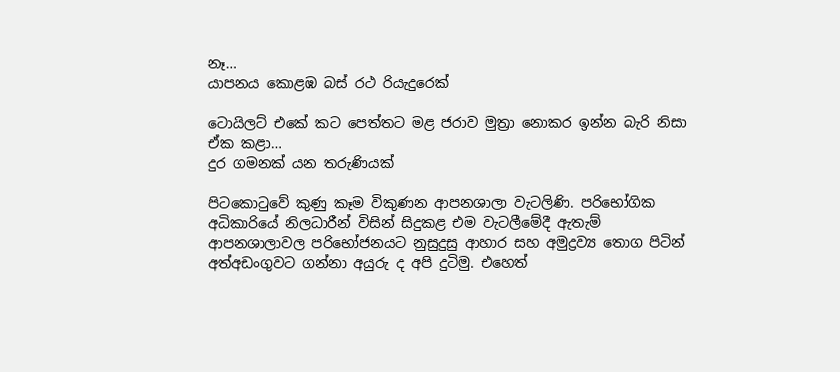නෑ…
යාපනය කොළඹ බස් රථ රියැදුරෙක්

ටොයිලට් එකේ කට පෙත්තට මළ ජරාව මුත්‍රා නොකර ඉන්න බැරි නිසා ඒක කළා…
දුර ගමනක් යන තරුණියක්

පිටකොටුවේ කුණු කෑම විකුණන ආපනශාලා වැටලිණි. පරිභෝගික අධිකාරියේ නිලධාරීන් විසින් සිදුකළ එම වැටලීමේදී ඇතැම් ආපනශාලාවල පරිභෝජනයට නුසුදුසු ආහාර සහ අමුද්‍රව්‍ය තොග පිටින් අත්අඩංගුවට ගන්නා අයුරු ද අපි දුටිමු. එහෙත්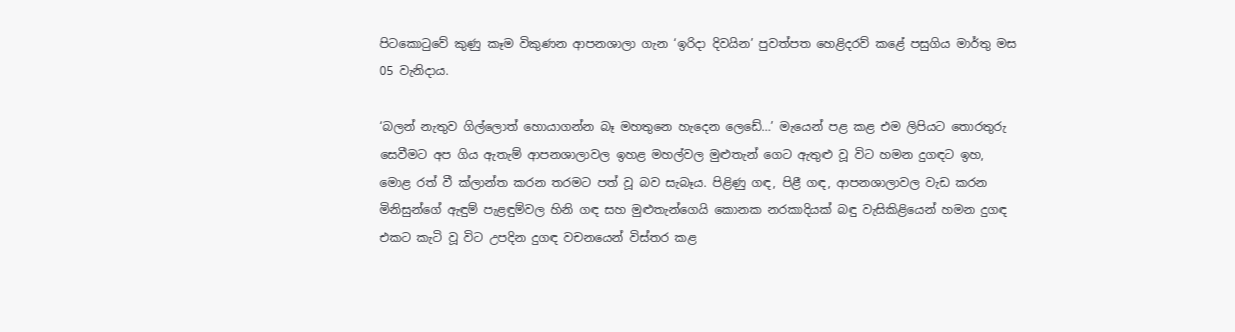පිටකොටුවේ කුණු කෑම විකුණන ආපනශාලා ගැන ‘ඉරිදා දිවයින’ පුවත්පත හෙළිදරව් කළේ පසුගිය මාර්තු මස 05 වැනිදාය.

‘බලන් නැතුව ගිල්ලොත් හොයාගන්න බෑ මහතුනෙ හැදෙන ලෙඩේ…’ මැයෙන් පළ කළ එම ලිපියට තොරතුරු සෙවීමට අප ගිය ඇතැම් ආපනශාලාවල ඉහළ මහල්වල මුළුතැන් ගෙට ඇතුළු වූ විට හමන දුගඳට ඉහ, මොළ රත් වී ක්ලාන්ත කරන තරමට පත් වූ බව සැබෑය. පිළිණු ගඳ, පිළී ගඳ, ආපනශාලාවල වැඩ කරන මිනිසුන්ගේ ඇඳුම් පැළඳුම්වල හිනි ගඳ සහ මුළුතැන්ගෙයි කොනක නරකාදියක් බඳු වැසිකිළියෙන් හමන දුගඳ එකට කැටි වූ විට උපදින දුගඳ වචනයෙන් විස්තර කළ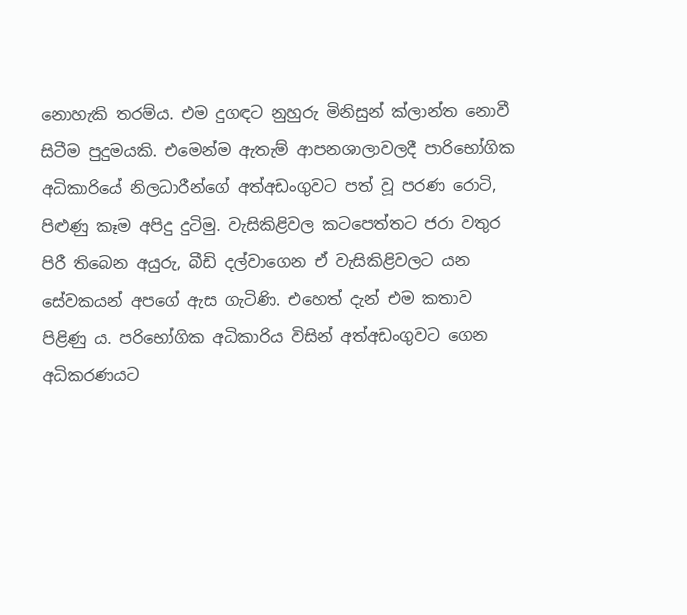නොහැකි තරම්ය. එම දුගඳට නුහුරු මිනිසුන් ක්ලාන්ත නොවී සිටීම පුදුමයකි. එමෙන්ම ඇතැම් ආපනශාලාවලදී පාරිභෝගික අධිකාරියේ නිලධාරීන්ගේ අත්අඩංගුවට පත් වූ පරණ රොටි, පිළුණු කෑම අපිදු දුටිමු. වැසිකිළිවල කටපෙත්තට ජරා වතුර පිරී තිබෙන අයුරු, බීඩි දල්වාගෙන ඒ වැසිකිළිවලට යන සේවකයන් අපගේ ඇස ගැටිණි. එහෙත් දැන් එම කතාව පිළිණු ය. පරිභෝගික අධිකාරිය විසින් අත්අඩංගුවට ගෙන අධිකරණයට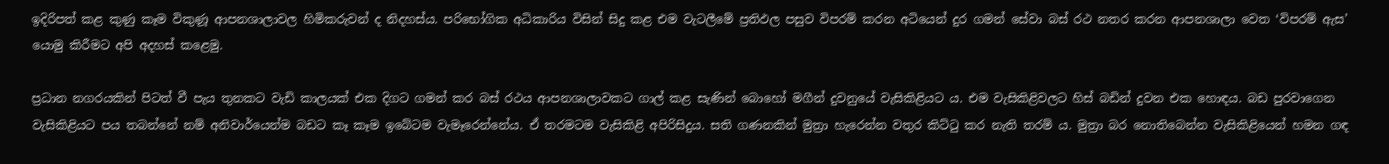ඉදිරිපත් කළ කුණු කෑම විකුණූ ආපනශාලාවල හිමිකරුවන් ද නිදහස්ය. පරිභෝගික අධිකාරිය විසින් සිදු කළ එම වැටලීමේ ප්‍රතිඵල පසුව විපරම් කරන අටියෙන් දුර ගමන් සේවා බස් රථ නතර කරන ආපනශාලා වෙත ‘විපරම් ඇස’ යොමු කිරීමට අපි අදහස් කළෙමු.

ප්‍රධාන නගරයකින් පිටත් වී පැය තුනකට වැඩි කාලයක් එක දිගට ගමන් කර බස් රථය ආපනශාලාවකට ගාල් කළ සැණින් බොහෝ මගීන් දුවනුයේ වැසිකිළියට ය. එම වැසිකිළිවලට හිස් බඩින් දුවන එක හොඳය. බඩ පුරවාගෙන වැසිකිළියට පය තබන්නේ නම් අනිවාර්යෙන්ම බඩට කෑ කෑම ඉබේටම වැමෑරෙන්නේය. ඒ තරමටම වැසිකිළි අපිරිසිදුය. සති ගණනකින් මුත්‍රා හැරෙන්න වතුර කිට්ටු කර නැති තරම් ය. මුත්‍රා බර නොතිබෙන්න වැසිකිළියෙන් හමන ගඳ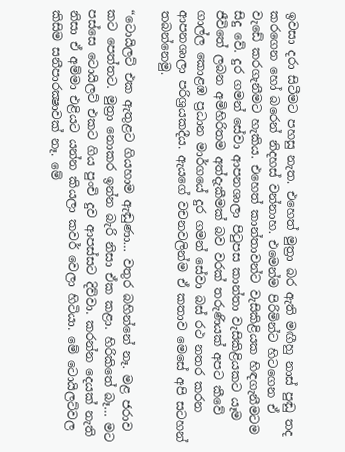ඉවසා දරා සිටීමට පහසු නැත. එහෙත් මුත්‍රා බර ඇති මඟීහු නාස් පුඬු තද කරගෙන හෝ බරෙන් නිදහස් වන්නාහ. එමෙන්ම පිරිමින්ට හිටගෙන ඒ වැඩේ කරගැනීමට හැකිය. එහෙත් කාන්තාවන්ට වැසිකිළියක හිඳගැනීමටම සිදු වේ. දුර ගමන් සේවා ආපනශාලා පිටුපස කාන්තා වැසිකිළියකට යෑම ජීවිතේ ලබන අමිහිරිතම අත්දැකීමක් බව වරක් තරුණියක් අපට කීවේ ගාල්ල කොළඹ ප්‍රධාන මාර්ගයේ දුර ගමන් සේවා බස් රථ නතර කරන ආපනශාලා පරිශ්‍රයකදීය. ඇයගේ වචනවලින්ම ඒ කතාව මෙසේ අපි සටහන් තබන්නෙමු.

“ටොයිලට් එක ඇතුළට ගියහාම ඇඬුණා… වතුර බහින්නේ නෑ. මළ ජරාව කට පෙත්තට. මුත්‍රා නොකර ඉන්න බැරි නිසා ඒක කළා. හිරිකිතේ බෑ… මට පස්සෙ ටොයිලට් එකට ගිය පුංචි දුව ආපස්සට දිව්වා. කරන්න දෙයක් නැති නිසා ඒ අම්මා එළියට යන්න කියලා කවර් වෙලා හිටියා. මේ ටොයිලට්වල කිසිම සනීපාරක්‍ෂාවක් නෑ. මේ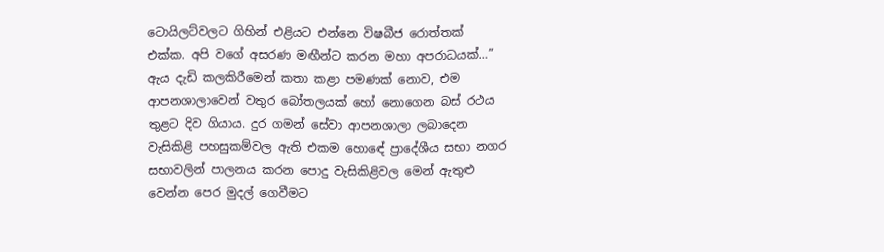ටොයිලට්වලට ගිහින් එළියට එන්නෙ විෂබීජ රොත්තක් එක්ක. අපි වගේ අසරණ මඟීන්ට කරන මහා අපරාධයක්…” ඇය දැඩි කලකිරීමෙන් කතා කළා පමණක් නොව, එම ආපනශාලාවෙන් වතුර බෝතලයක් හෝ නොගෙන බස් රථය තුළට දිව ගියාය. දුර ගමන් සේවා ආපනශාලා ලබාදෙන වැසිකිළි පහසුකම්වල ඇති එකම හොඳේ ප්‍රාදේශීය සභා නගර සභාවලින් පාලනය කරන පොදු වැසිකිළිවල මෙන් ඇතුළු වෙන්න පෙර මුදල් ගෙවීමට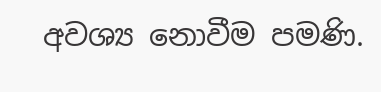අවශ්‍ය නොවීම පමණි.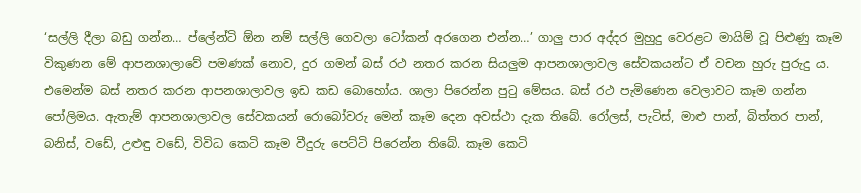‘සල්ලි දීලා බඩු ගන්න… ප්ලේන්ටි ඕන නම් සල්ලි ගෙවලා ටෝකන් අරගෙන එන්න…’ ගාලු පාර අද්දර මුහුදු වෙරළට මායිම් වූ පිළුණු කෑම විකුණන මේ ආපනශාලාවේ පමණක් නොව, දුර ගමන් බස් රථ නතර කරන සියලුම ආපනශාලාවල සේවකයන්ට ඒ වචන හුරු පුරුදු ය. එමෙන්ම බස් නතර කරන ආපනශාලාවල ඉඩ කඩ බොහෝය. ශාලා පිරෙන්න පුටු මේසය. බස් රථ පැමිණෙන වෙලාවට කෑම ගන්න පෝලිමය. ඇතැම් ආපනශාලාවල සේවකයන් රොබෝවරු මෙන් කෑම දෙන අවස්ථා දැක තිබේ. රෝලස්, පැටිස්, මාළු පාන්, බිත්තර පාන්, බනිස්, වඩේ, උළුඳු වඩේ, විවිධ කෙටි කෑම වීදුරු පෙට්ටි පිරෙන්න තිබේ. කෑම කෙටි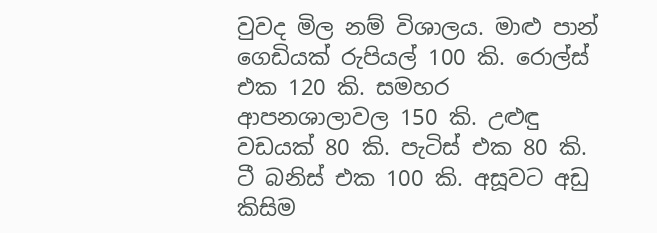වුවද මිල නම් විශාලය. මාළු පාන් ගෙඩියක් රුපියල් 100 කි. රොල්ස් එක 120 කි. සමහර ආපනශාලාවල 150 කි. උළුඳු වඩයක් 80 කි. පැටිස් එක 80 කි. ටී බනිස් එක 100 කි. අසූවට අඩු කිසිම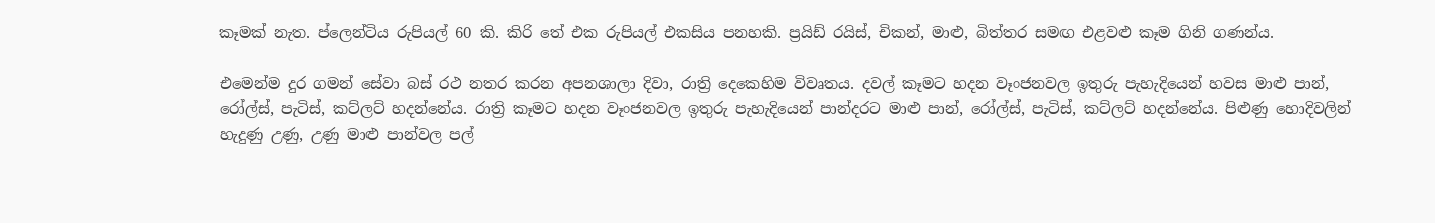කෑමක් නැත. ප්ලෙන්ටිය රුපියල් 60 කි. කිරි තේ එක රුපියල් එකසිය පනහකි. ප්‍රයිඩ් රයිස්, චිකන්, මාළු, බිත්තර සමඟ එළවළු කෑම ගිනි ගණන්ය.

එමෙන්ම දුර ගමන් සේවා බස් රථ නතර කරන අපනශාලා දිවා, රාත්‍රි දෙකෙහිම විවෘතය. දවල් කෑමට හදන වෑංජනවල ඉතුරු පැහැදියෙන් හවස මාළු පාන්, රෝල්ස්, පැටිස්, කට්ලට් හදන්නේය. රාත්‍රි කෑමට හදන වෑංජනවල ඉතුරු පැහැදියෙන් පාන්දරට මාළු පාන්, රෝල්ස්, පැටිස්, කට්ලට් හදන්නේය. පිළුණු හොදිවලින් හැදුණු උණු, උණු මාළු පාන්වල පල්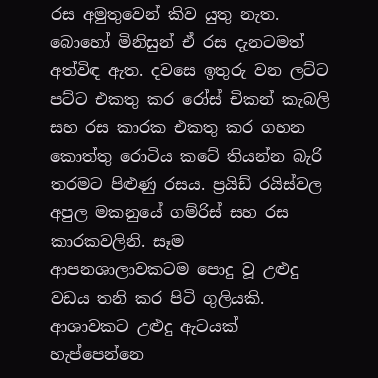රස අමුතුවෙන් කිව යුතු නැත. බොහෝ මිනිසුන් ඒ රස දැනටමත් අත්විඳ ඇත. දවසෙ ඉතුරු වන ලට්ට පට්ට එකතු කර රෝස් චිකන් කැබලි සහ රස කාරක එකතු කර ගහන කොත්තු රොටිය කටේ තියන්න බැරි තරමට පිළුණු රසය. ප්‍රයිඩ් රයිස්වල අපුල මකනුයේ ගම්රිස් සහ රස කාරකවලිනි. සෑම ආපනශාලාවකටම පොදු වූ උළුදු වඩය තනි කර පිටි ගුලියකි. ආශාවකට උළුදු ඇටයක් හැප්පෙන්නෙ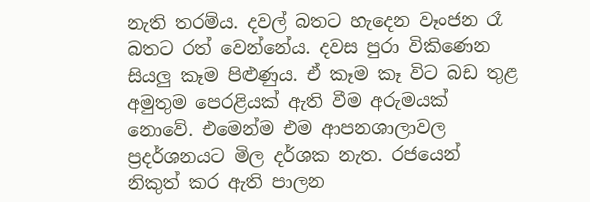නැති තරම්ය. දවල් බතට හැදෙන වෑංජන රෑ බතට රත් වෙන්නේය. දවස පුරා විකිණෙන සියලු කෑම පිළුණුය. ඒ කෑම කෑ විට බඩ තුළ අමුතුම පෙරළියක් ඇති වීම අරුමයක් නොවේ. එමෙන්ම එම ආපනශාලාවල ප්‍රදර්ශනයට මිල දර්ශක නැත. රජයෙන් නිකුත් කර ඇති පාලන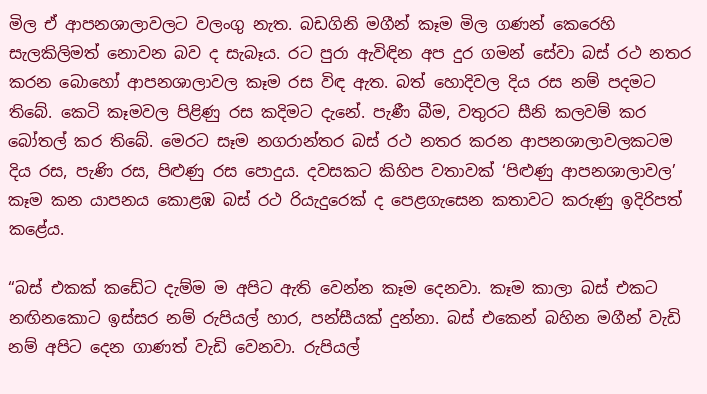මිල ඒ ආපනශාලාවලට වලංගු නැත. බඩගිනි මගීන් කෑම මිල ගණන් කෙරෙහි සැලකිලිමත් නොවන බව ද සැබෑය. රට පුරා ඇවිඳින අප දුර ගමන් සේවා බස් රථ නතර කරන බොහෝ ආපනශාලාවල කෑම රස විඳ ඇත. බත් හොදිවල දිය රස නම් පදමට තිබේ. කෙටි කෑමවල පිළිණු රස කදිමට දැනේ. පැණී බීම, වතුරට සීනි කලවම් කර බෝතල් කර තිබේ. මෙරට සෑම නගරාන්තර බස් රථ නතර කරන ආපනශාලාවලකටම දිය රස, පැණි රස, පිළුණු රස පොදුය. දවසකට කිහිප වතාවක් ‘පිළුණු ආපනශාලාවල’ කෑම කන යාපනය කොළඹ බස් රථ රියැදුරෙක් ද පෙළගැසෙන කතාවට කරුණු ඉදිරිපත් කළේය.

“බස් එකක් කඩේට දැම්ම ම අපිට ඇති වෙන්න කෑම දෙනවා. කෑම කාලා බස් එකට නඟිනකොට ඉස්සර නම් රුපියල් හාර, පන්සීයක් දුන්නා. බස් එකෙන් බහින මගීන් වැඩි නම් අපිට දෙන ගාණත් වැඩි වෙනවා. රුපියල්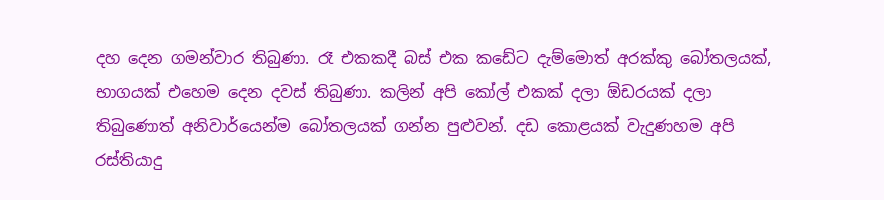දහ දෙන ගමන්වාර තිබුණා. රෑ එකකදී බස් එක කඩේට දැම්මොත් අරක්කු බෝතලයක්, භාගයක් එහෙම දෙන දවස් තිබුණා. කලින් අපි කෝල් එකක් දලා ඕඩරයක් දලා තිබුණොත් අනිවාර්යෙන්ම බෝතලයක් ගන්න පුළුවන්. දඩ කොළයක් වැදුණහම අපි රස්තියාදු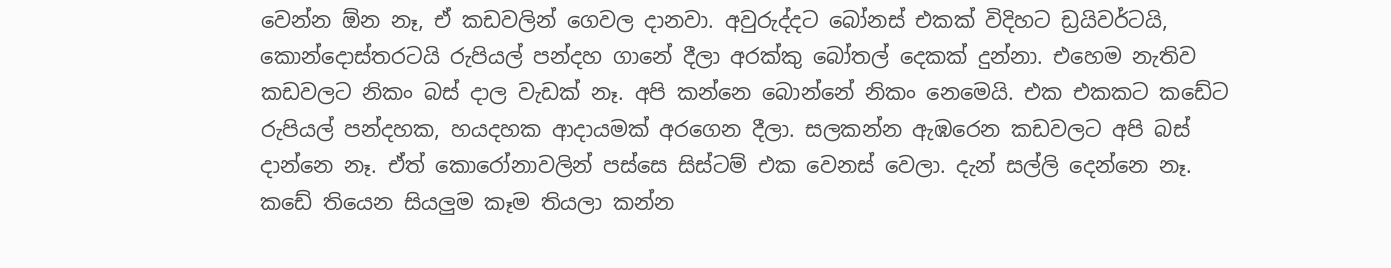වෙන්න ඕන නෑ, ඒ කඩවලින් ගෙවල දානවා. අවුරුද්දට බෝනස් එකක් විදිහට ඩ්‍රයිවර්ටයි, කොන්දොස්තරටයි රුපියල් පන්දහ ගානේ දීලා අරක්කු බෝතල් දෙකක් දුන්නා. එහෙම නැතිව කඩවලට නිකං බස් දාල වැඩක් නෑ. අපි කන්නෙ බොන්නේ නිකං නෙමෙයි. එක එකකට කඩේට රුපියල් පන්දහක, හයදහක ආදායමක් අරගෙන දීලා. සලකන්න ඇඹරෙන කඩවලට අපි බස් දාන්නෙ නෑ. ඒත් කොරෝනාවලින් පස්සෙ සිස්ටම් එක වෙනස් වෙලා. දැන් සල්ලි දෙන්නෙ නෑ. කඩේ තියෙන සියලුම කෑම තියලා කන්න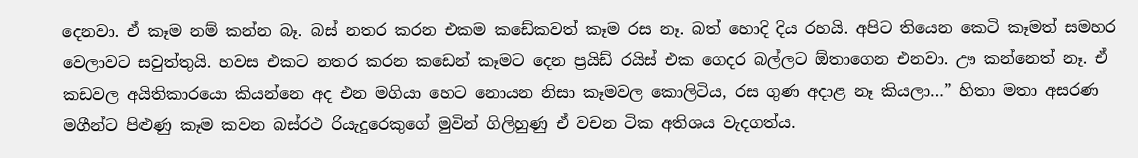දෙනවා. ඒ කෑම නම් කන්න බෑ. බස් නතර කරන එකම කඩේකවත් කෑම රස නෑ. බත් හොදි දිය රහයි. අපිට තියෙන කෙටි කෑමත් සමහර වෙලාවට සවුත්තුයි. හවස එකට නතර කරන කඩෙන් කෑමට දෙන ප්‍රයිඩ් රයිස් එක ගෙදර බල්ලට ඕතාගෙන එනවා. ඌ කන්නෙත් නෑ. ඒ කඩවල අයිතිකාරයො කියන්නෙ අද එන මගියා හෙට නොයන නිසා කෑමවල කොලිටිය, රස ගුණ අදාළ නෑ කියලා…” හිතා මතා අසරණ මගීන්ට පිළුණු කෑම කවන බස්රථ රියැදුරෙකුගේ මුවින් ගිලිහුණු ඒ වචන ටික අතිශය වැදගත්ය.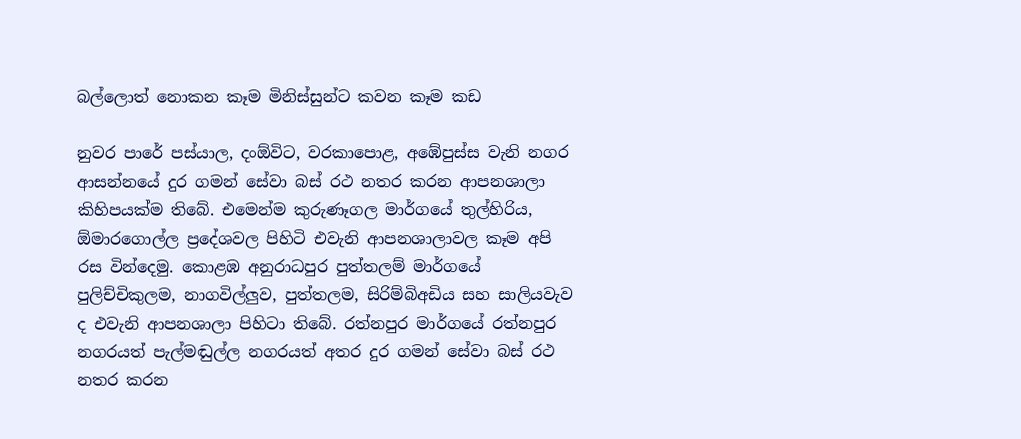බල්ලොත් නොකන කෑම මිනිස්සුන්ට කවන කෑම කඩ

නුවර පාරේ පස්යාල, දංඕවිට, වරකාපොළ, අඹේපුස්ස වැනි නගර ආසන්නයේ දුර ගමන් සේවා බස් රථ නතර කරන ආපනශාලා කිහිපයක්ම තිබේ. එමෙන්ම කුරුණෑගල මාර්ගයේ තුල්හිරිය, ඕමාරගොල්ල ප්‍රදේශවල පිහිටි එවැනි ආපනශාලාවල කෑම අපි රස වින්දෙමු. කොළඹ අනුරාධපුර පුත්තලම් මාර්ගයේ පුලිච්චිකුලම, නාගවිල්ලුව, පුත්තලම, සිරිම්බිඅඩිය සහ සාලියවැව ද එවැනි ආපනශාලා පිහිටා තිබේ. රත්නපුර මාර්ගයේ රත්නපුර නගරයත් පැල්මඬුල්ල නගරයත් අතර දුර ගමන් සේවා බස් රථ නතර කරන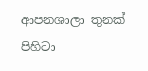ආපනශාලා තුනක් පිහිටා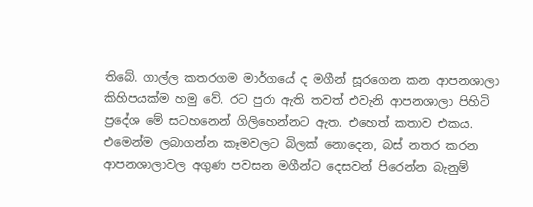තිබේ. ගාල්ල කතරගම මාර්ගයේ ද මගීන් සූරගෙන කන ආපනශාලා කිහිපයක්ම හමු වේ. රට පුරා ඇති තවත් එවැනි ආපනශාලා පිහිටි ප්‍රදේශ මේ සටහනෙන් ගිලිහෙන්නට ඇත. එහෙත් කතාව එකය. එමෙන්ම ලබාගන්න කෑමවලට බිලක් නොදෙන, බස් නතර කරන ආපනශාලාවල අගුණ පවසන මගීන්ට දෙසවන් පිරෙන්න බැනුම්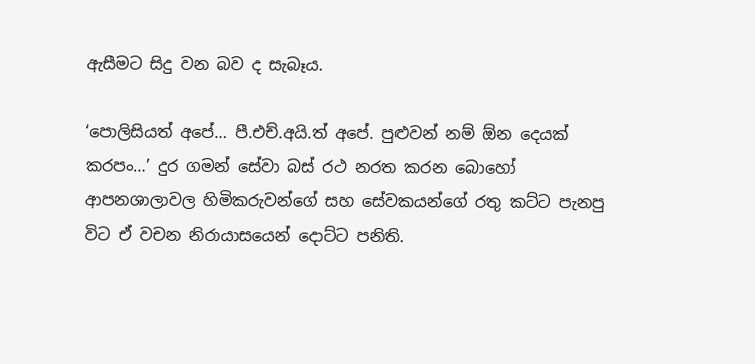ඇසීමට සිදු වන බව ද සැබෑය.

‘පොලිසියත් අපේ… පී.එච්.අයි.ත් අපේ. පුළුවන් නම් ඕන දෙයක් කරපං…’ දුර ගමන් සේවා බස් රථ නරත කරන බොහෝ ආපනශාලාවල හිමිකරුවන්ගේ සහ සේවකයන්ගේ රතු කට්ට පැනපු විට ඒ වචන නිරායාසයෙන් දොට්ට පනිති.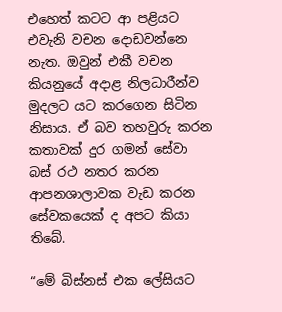එහෙත් කටට ආ පළියට එවැනි වචන දොඩවන්නෙ නැත. ඔවුන් එකී වචන කියනුයේ අදාළ නිලධාරීන්ව මුදලට යට කරගෙන සිටින නිසාය. ඒ බව තහවුරු කරන කතාවක් දුර ගමන් සේවා බස් රථ නතර කරන ආපනශාලාවක වැඩ කරන සේවකයෙක් ද අපට කියා තිබේ.

“මේ බිස්නස් එක ලේසියට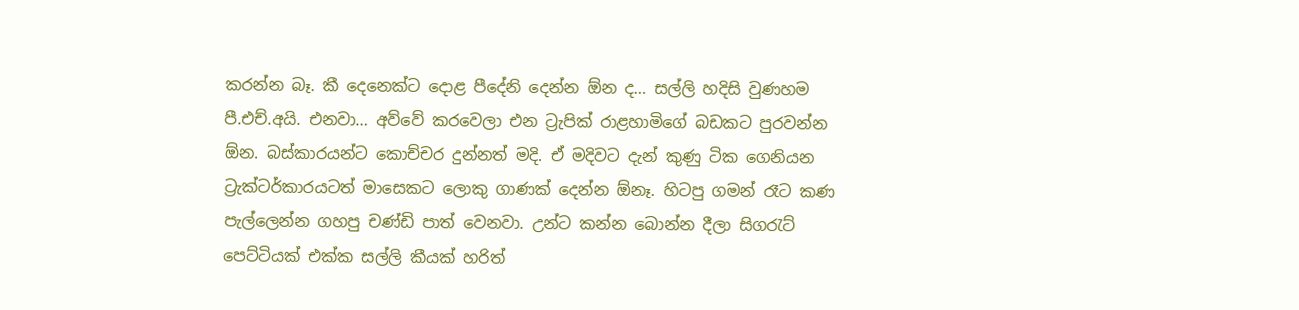කරන්න බෑ. කී දෙනෙක්ට දොළ පීදේනි දෙන්න ඕන ද… සල්ලි හදිසි වුණහම පී.එච්.අයි. එනවා… අව්වේ කරවෙලා එන ට්‍රැපික් රාළහාමිගේ බඩකට පුරවන්න ඕන. බස්කාරයන්ට කොච්චර දුන්නත් මදි. ඒ මදිවට දැන් කුණු ටික ගෙනියන ට්‍රැක්ටර්කාරයටත් මාසෙකට ලොකු ගාණක් දෙන්න ඕනෑ. හිටපු ගමන් රෑට කණ පැල්ලෙන්න ගහපු චණ්ඩි පාත් වෙනවා. උන්ට කන්න බොන්න දීලා සිගරැට් පෙට්ටියක් එක්ක සල්ලි කීයක් හරිත්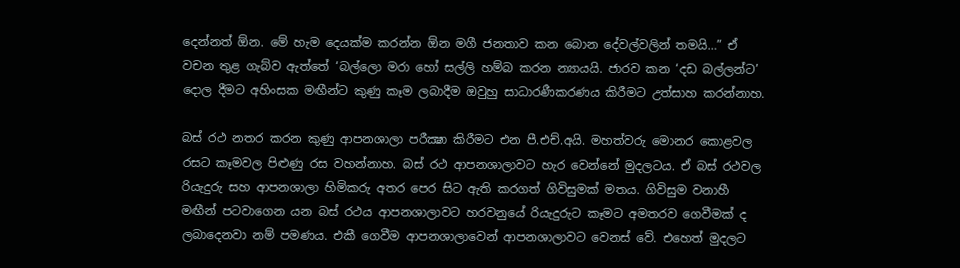දෙන්නත් ඕන. මේ හැම දෙයක්ම කරන්න ඕන මගී ජනතාව කන බොන දේවල්වලින් තමයි…” ඒ වචන තුළ ගැබ්ව ඇත්තේ ‘බල්ලො මරා හෝ සල්ලි හම්බ කරන න්‍යායයි. ජාරව කන ‘දඩ බල්ලන්ට’ දොල දීමට අහිංසක මඟීන්ට කුණු කෑම ලබාදීම ඔවුහු සාධාරණීකරණය කිරීමට උත්සාහ කරන්නාහ.

බස් රථ නතර කරන කුණු ආපනශාලා පරීක්‍ෂා කිරීමට එන පී.එච්.අයි. මහත්වරු මොනර කොළවල රසට කෑමවල පිළුණු රස වහන්නාහ. බස් රථ ආපනශාලාවට හැර වෙන්නේ මුදලටය. ඒ බස් රථවල රියැදුරු සහ ආපනශාලා හිමිකරු අතර පෙර සිට ඇති කරගත් ගිවිසුමක් මතය. ගිවිසුම වනාහී මඟීන් පටවාගෙන යන බස් රථය ආපනශාලාවට හරවනුයේ රියැදුරුට කෑමට අමතරව ගෙවීමක් ද ලබාදෙනවා නම් පමණය. එකී ගෙවීම ආපනශාලාවෙන් ආපනශාලාවට වෙනස් වේ. එහෙත් මුදලට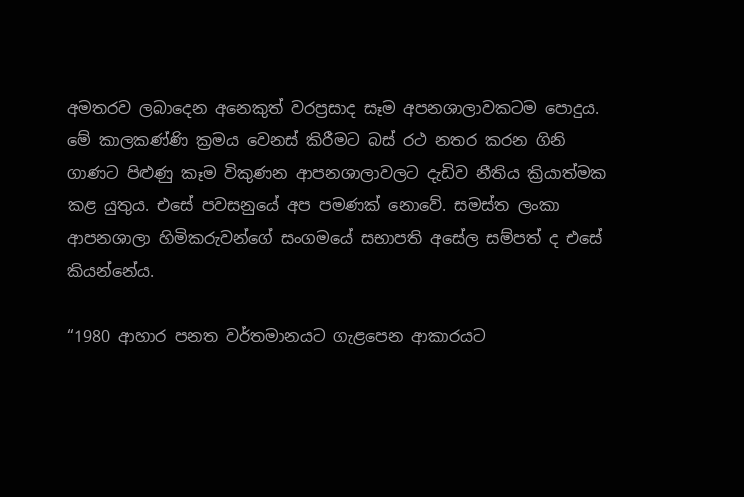අමතරව ලබාදෙන අනෙකුත් වරප්‍රසාද සෑම අපනශාලාවකටම පොදුය. මේ කාලකණ්ණි ක්‍රමය වෙනස් කිරීමට බස් රථ නතර කරන ගිනි ගාණට පිළුණු කෑම විකුණන ආපනශාලාවලට දැඩිව නීතිය ක්‍රියාත්මක කළ යුතුය. එසේ පවසනුයේ අප පමණක් නොවේ. සමස්ත ලංකා ආපනශාලා හිමිකරුවන්ගේ සංගමයේ සභාපති අසේල සම්පත් ද එසේ කියන්නේය.

“1980 ආහාර පනත වර්තමානයට ගැළපෙන ආකාරයට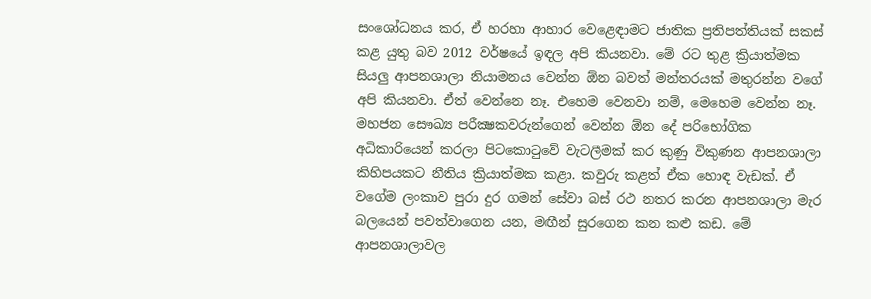සංශෝධනය කර, ඒ හරහා ආහාර වෙළෙඳාමට ජාතික ප්‍රතිපත්තියක් සකස් කළ යුතු බව 2012 වර්ෂයේ ඉඳල අපි කියනවා. මේ රට තුළ ක්‍රියාත්මක සියලු ආපනශාලා නියාමනය වෙන්න ඕන බවත් මන්තරයක් මතුරන්න වගේ අපි කියනවා. ඒත් වෙන්නෙ නෑ. එහෙම වෙනවා නම්, මෙහෙම වෙන්න නෑ. මහජන සෞඛ්‍ය පරීක්‍ෂකවරුන්ගෙන් වෙන්න ඕන දේ පරිභෝගික අධිකාරියෙන් කරලා පිටකොටුවේ වැටලීමක් කර කුණු විකුණන ආපනශාලා කිහිපයකට නීතිය ක්‍රියාත්මක කළා. කවුරු කළත් ඒක හොඳ වැඩක්. ඒ වගේම ලංකාව පුරා දුර ගමන් සේවා බස් රථ නතර කරන ආපනශාලා මැර බලයෙන් පවත්වාගෙන යන, මඟීන් සුරගෙන කන කළු කඩ. මේ ආපනශාලාවල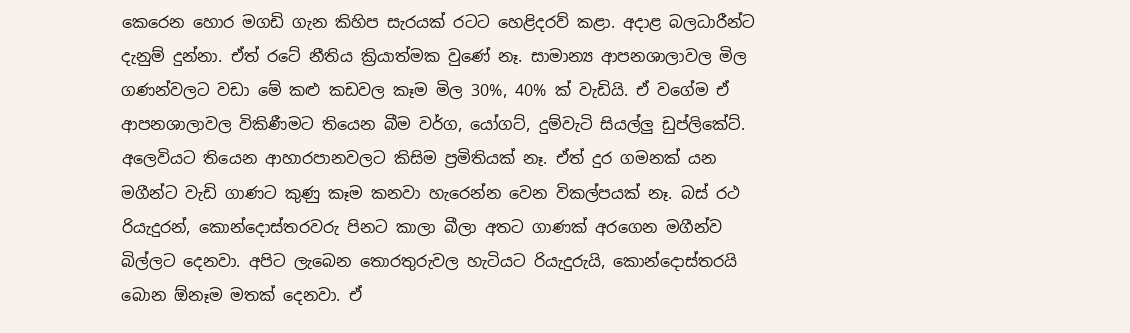කෙරෙන හොර මගඩි ගැන කිහිප සැරයක් රටට හෙළිදරව් කළා. අදාළ බලධාරීන්ට දැනුම් දුන්නා. ඒත් රටේ නීතිය ක්‍රියාත්මක වුණේ නෑ. සාමාන්‍ය ආපනශාලාවල මිල ගණන්වලට වඩා මේ කළු කඩවල කෑම මිල 30%, 40% ක් වැඩියි. ඒ වගේම ඒ ආපනශාලාවල විකිණීමට තියෙන බීම වර්ග, යෝගට්, දුම්වැටි සියල්ලු ඩුප්ලිකේට්. අලෙවියට තියෙන ආහාරපානවලට කිසිම ප්‍රමිතියක් නෑ. ඒත් දුර ගමනක් යන මගීන්ට වැඩි ගාණට කුණු කෑම කනවා හැරෙන්න වෙන විකල්පයක් නෑ. බස් රථ රියැදුරන්, කොන්දොස්තරවරු පිනට කාලා බීලා අතට ගාණක් අරගෙන මගීන්ව බිල්ලට දෙනවා. අපිට ලැබෙන තොරතුරුවල හැටියට රියැදුරුයි, කොන්දොස්තරයි බොන ඕනෑම මතක් දෙනවා. ඒ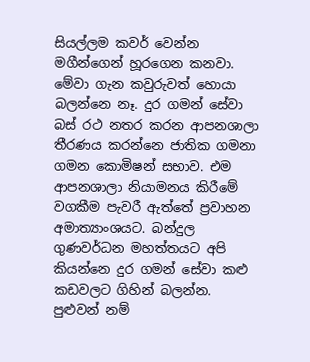සියල්ලම කවර් වෙන්න මගීන්ගෙන් හූරගෙන කනවා. මේවා ගැන කවුරුවත් හොයා බලන්නෙ නෑ. දුර ගමන් සේවා බස් රථ නතර කරන ආපනශාලා තීරණය කරන්නෙ ජාතික ගමනා ගමන කොමිෂන් සභාව. එම ආපනශාලා නියාමනය කිරීමේ වගකීම පැවරී ඇත්තේ ප්‍රවාහන අමාත්‍යාංශයට. බන්දුල ගුණවර්ධන මහත්තයට අපි කියන්නෙ දුර ගමන් සේවා කළු කඩවලට ගිහින් බලන්න. පුළුවන් නම්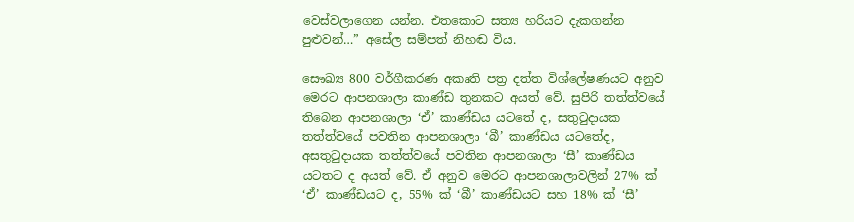වෙස්වලාගෙන යන්න. එතකොට සත්‍ය හරියට දැකගන්න පුළුවන්…” අසේල සම්පත් නිහඬ විය.

සෞඛ්‍ය 800 වර්ගීකරණ අකෘති පත්‍ර දත්ත විශ්ලේෂණයට අනුව මෙරට ආපනශාලා කාණ්ඩ තුනකට අයත් වේ. සුපිරි තත්ත්වයේ තිබෙන ආපනශාලා ‘ඒ’ කාණ්ඩය යටතේ ද, සතුටුදායක තත්ත්වයේ පවතින ආපනශාලා ‘බී’ කාණ්ඩය යටතේද, අසතුටුදායක තත්ත්වයේ පවතින ආපනශාලා ‘සී’ කාණ්ඩය යටතට ද අයත් වේ. ඒ අනුව මෙරට ආපනශාලාවලින් 27% ක් ‘ඒ’ කාණ්ඩයට ද, 55% ක් ‘බී’ කාණ්ඩයට සහ 18% ක් ‘සී’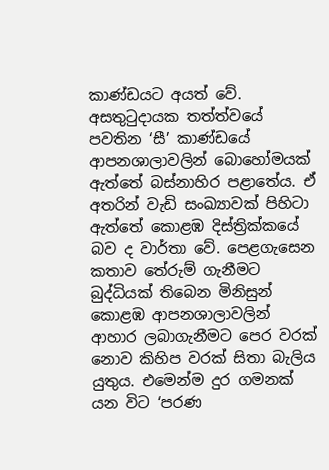කාණ්ඩයට අයත් වේ. අසතුටුදායක තත්ත්වයේ පවතින ‘සී’ කාණ්ඩයේ ආපනශාලාවලින් බොහෝමයක් ඇත්තේ බස්නාහිර පළාතේය. ඒ අතරින් වැඩි සංඛ්‍යාවක් පිහිටා ඇත්තේ කොළඹ දිස්ත්‍රික්කයේ බව ද වාර්තා වේ. පෙළගැසෙන කතාව තේරුම් ගැනීමට බුද්ධියක් තිබෙන මිනිසුන් කොළඹ ආපනශාලාවලින් ආහාර ලබාගැනීමට පෙර වරක් නොව කිහිප වරක් සිතා බැලිය යුතුය. එමෙන්ම දුර ගමනක් යන විට ‘පරණ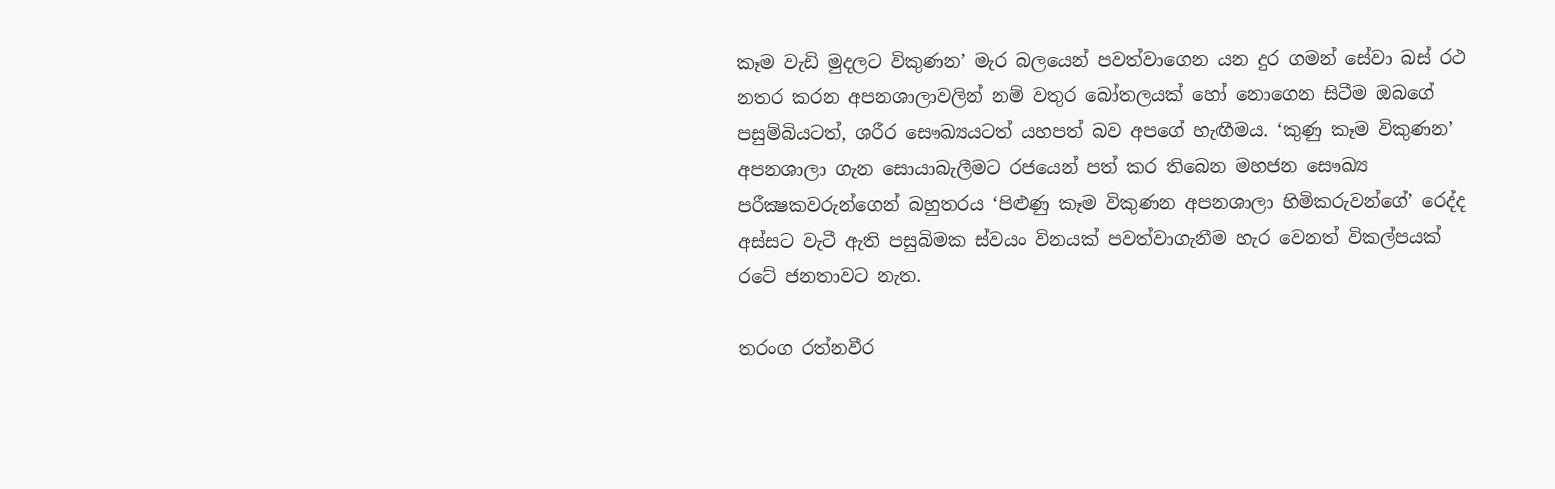කෑම වැඩි මුදලට විකුණන’ මැර බලයෙන් පවත්වාගෙන යන දුර ගමන් සේවා බස් රථ නතර කරන අපනශාලාවලින් නම් වතුර බෝතලයක් හෝ නොගෙන සිටීම ඔබගේ පසුම්බියටත්, ශරීර සෞඛ්‍යයටත් යහපත් බව අපගේ හැඟීමය. ‘කුණු කෑම විකුණන’ අපනශාලා ගැන සොයාබැලීමට රජයෙන් පත් කර තිබෙන මහජන සෞඛ්‍ය පරීක්‍ෂකවරුන්ගෙන් බහුතරය ‘පිළුණු කෑම විකුණන අපනශාලා හිමිකරුවන්ගේ’ රෙද්ද අස්සට වැටී ඇති පසුබිමක ස්වයං විනයක් පවත්වාගැනීම හැර වෙනත් විකල්පයක් රටේ ජනතාවට නැත.

තරංග රත්නවීර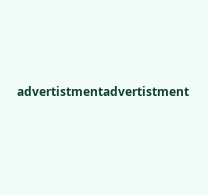advertistmentadvertistment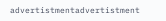advertistmentadvertistment